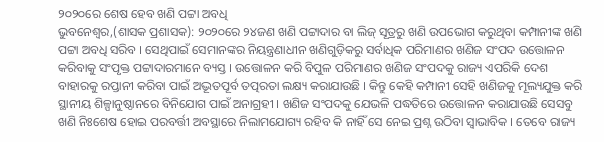୨୦୨୦ରେ ଶେଷ ହେବ ଖଣି ପଟ୍ଟା ଅବଧି
ଭୁବନେଶ୍ୱର,(ଶାସକ ପ୍ରଶାସକ): ୨୦୨୦ରେ ୨୪ଜଣ ଖଣି ପଟ୍ଟାଦାର ବା ଲିଜ୍ ସୂତ୍ରରୁ ଖଣି ଉପଭୋଗ କରୁଥିବା କମ୍ପାନୀଙ୍କ ଖଣି ପଟ୍ଟା ଅବଧି ସରିବ । ସେଥିପାଇଁ ସେମାନଙ୍କର ନିୟନ୍ତ୍ରଣାଧୀନ ଖଣିଗୁଡ଼ିକରୁ ସର୍ବାଧିକ ପରିମାଣର ଖଣିଜ ସଂପଦ ଉତ୍ତୋଳନ କରିବାକୁ ସଂପୃକ୍ତ ପଟ୍ଟାଦାରମାନେ ବ୍ୟସ୍ତ । ଉତ୍ତୋଳନ କରି ବିପୁଳ ପରିମାଣର ଖଣିଜ ସଂପଦକୁ ରାଜ୍ୟ ଏପରିକି ଦେଶ ବାହାରକୁ ରପ୍ତାନୀ କରିବା ପାଇଁ ଅଦ୍ଭୂତପୂର୍ବ ତତ୍ପରତା ଲକ୍ଷ୍ୟ କରାଯାଉଛି । କିନ୍ତୁ କେହି କମ୍ପାନୀ ସେହି ଖଣିଜକୁ ମୂଲ୍ୟଯୁକ୍ତ କରି ସ୍ଥାନୀୟ ଶିଳ୍ପାନୁଷ୍ଠାନରେ ବିନିଯୋଗ ପାଇଁ ଅନାଗ୍ରହୀ । ଖଣିଜ ସଂପଦକୁ ଯେଭଳି ପଦ୍ଧତିରେ ଉତ୍ତୋଳନ କରାଯାଉଛି ସେସବୁ ଖଣି ନିଃଶେଷ ହୋଇ ପରବର୍ତ୍ତୀ ଅବସ୍ଥାରେ ନିଲାମଯୋଗ୍ୟ ରହିବ କି ନାହିଁ ସେ ନେଇ ପ୍ରଶ୍ନ ଉଠିବା ସ୍ୱାଭାବିକ । ତେବେ ରାଜ୍ୟ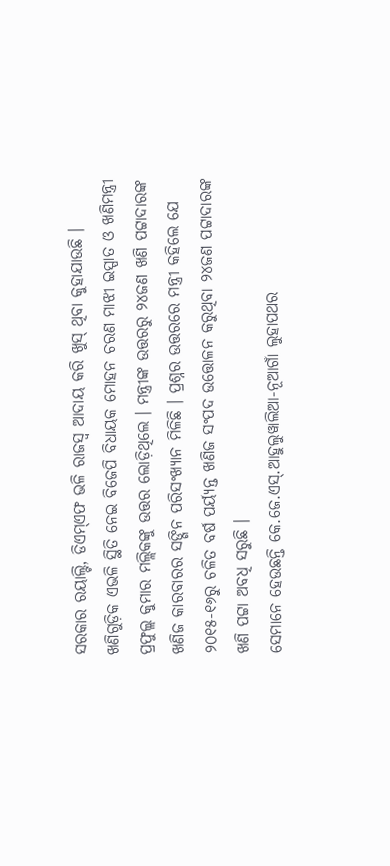ସରକାର ରୟାଲ୍ଟି, ଡିଏମ୍ଏଫ ଭଳି ରାଜସ୍ୱ ଆଦାୟ କରି ଖୁସ୍ ଥିବା କୁହାଯାଉଛି ।
ଖଣିଗୁଡ଼ିକ ଏଭଳି ସ୍ଥିତି ନେଇ ବିଜେପି ବିଧାୟକ ମୋହନ ଚରଣ ମାଝୀ ଇସ୍ପାତ ଓ ଖଣିମନ୍ତ୍ରୀ ପ୍ରଫୁଲ୍ଲ କୁମାର ମଲ୍ଲିକଙ୍କୁ ଉତ୍ତର ଲୋଡ଼ିଥିଲେ । ମନ୍ତ୍ରୀଙ୍କ ଉତ୍ତରରୁ ୨୪ଜଣ ଖଣି ପଟ୍ଟାଦାରଙ୍କ ଖଣିଜ କାରବାରର ସଙ୍ଗିନ ପରିସଂଖ୍ୟାନ ମିଳିଛି । ପ୍ରଶ୍ନର ଉତ୍ତରରେ ମନ୍ତ୍ରୀ କହିଲେ ଯେ ୨୦୧୫-୧୬ରୁ ଚଳିତ ବର୍ଷ ପର୍ୟ୍ୟନ୍ତ ଖଣିଜ ସଂପଦ ଉତ୍ତୋଳନ କରୁଥିବା ୨୪ଜଣ ପଟ୍ଟାଦାରଙ୍କ ଖଣି ପଟ୍ଟା ଅବଧି ସରୁଛି ।
ସେମାନେ ହେଉଛନ୍ତି କେ.ଜେ.ଏସ୍.ଆହୁଲୁୱାଲିଆ-ନୂଆଗାଁ ଲୁହାପଥର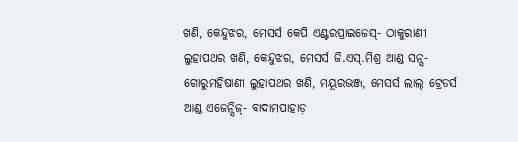ଖଣି, କେନ୍ଦୁଝର, ମେସର୍ସ କେପି ଏଣ୍ଟରପ୍ରାଇଜେସ୍- ଠାକୁରାଣୀ ଲୁହାପଥର ଖଣି, କେନ୍ଦୁଝର, ମେସର୍ସ ଜି.ଏସ୍.ମିଶ୍ର ଆଣ୍ଡ ସନ୍ସ- ଗୋରୁମହିଷାଣୀ ଲୁହାପଥର ଖଣି, ମୟୂରଭଞ୍ଜ, ମେସର୍ସ ଲାଲ୍ ଟ୍ରେଡର୍ସ ଆଣ୍ଡ ଏଜେନ୍ସିଜ୍- ବାଦାମପାହାଡ଼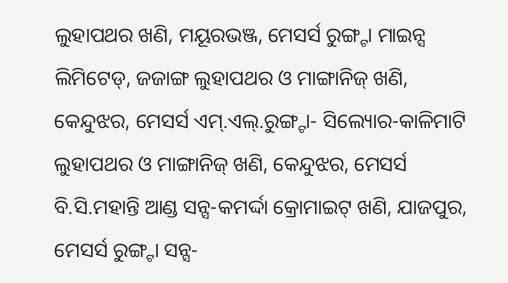ଲୁହାପଥର ଖଣି, ମୟୂରଭଞ୍ଜ, ମେସର୍ସ ରୁଙ୍ଗ୍ଟା ମାଇନ୍ସ ଲିମିଟେଡ୍, ଜଜାଙ୍ଗ ଲୁହାପଥର ଓ ମାଙ୍ଗାନିଜ୍ ଖଣି, କେନ୍ଦୁଝର, ମେସର୍ସ ଏମ୍.ଏଲ୍.ରୁଙ୍ଗ୍ଟା- ସିଲ୍ୟୋର-କାଳିମାଟି ଲୁହାପଥର ଓ ମାଙ୍ଗାନିଜ୍ ଖଣି, କେନ୍ଦୁଝର, ମେସର୍ସ ବି.ସି.ମହାନ୍ତି ଆଣ୍ଡ ସନ୍ସ-କମର୍ଦ୍ଦା କ୍ରୋମାଇଟ୍ ଖଣି, ଯାଜପୁର, ମେସର୍ସ ରୁଙ୍ଗ୍ଟା ସନ୍ସ-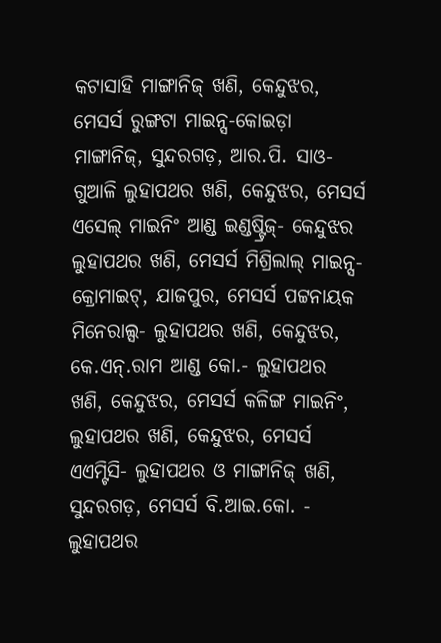କଟାସାହି ମାଙ୍ଗାନିଜ୍ ଖଣି, କେନ୍ଦୁଝର, ମେସର୍ସ ରୁଙ୍ଗଟା ମାଇନ୍ସ-କୋଇଡ଼ା ମାଙ୍ଗାନିଜ୍, ସୁନ୍ଦରଗଡ଼, ଆର.ପି. ସାଓ-ଗୁଆଳି ଲୁହାପଥର ଖଣି, କେନ୍ଦୁଝର, ମେସର୍ସ ଏସେଲ୍ ମାଇନିଂ ଆଣ୍ଡ ଇଣ୍ଡଷ୍ଟ୍ରିଜ୍- କେନ୍ଦୁଝର ଲୁହାପଥର ଖଣି, ମେସର୍ସ ମିଶ୍ରିଲାଲ୍ ମାଇନ୍ସ- କ୍ରୋମାଇଟ୍, ଯାଜପୁର, ମେସର୍ସ ପଟ୍ଟନାୟକ ମିନେରାଲ୍ସ- ଲୁହାପଥର ଖଣି, କେନ୍ଦୁଝର, କେ.ଏନ୍.ରାମ ଆଣ୍ଡ କୋ.- ଲୁହାପଥର ଖଣି, କେନ୍ଦୁଝର, ମେସର୍ସ କଳିଙ୍ଗ ମାଇନିଂ, ଲୁହାପଥର ଖଣି, କେନ୍ଦୁଝର, ମେସର୍ସ ଏଏମ୍ଟିସି- ଲୁହାପଥର ଓ ମାଙ୍ଗାନିଜ୍ ଖଣି, ସୁନ୍ଦରଗଡ଼, ମେସର୍ସ ବି.ଆଇ.କୋ. - ଲୁହାପଥର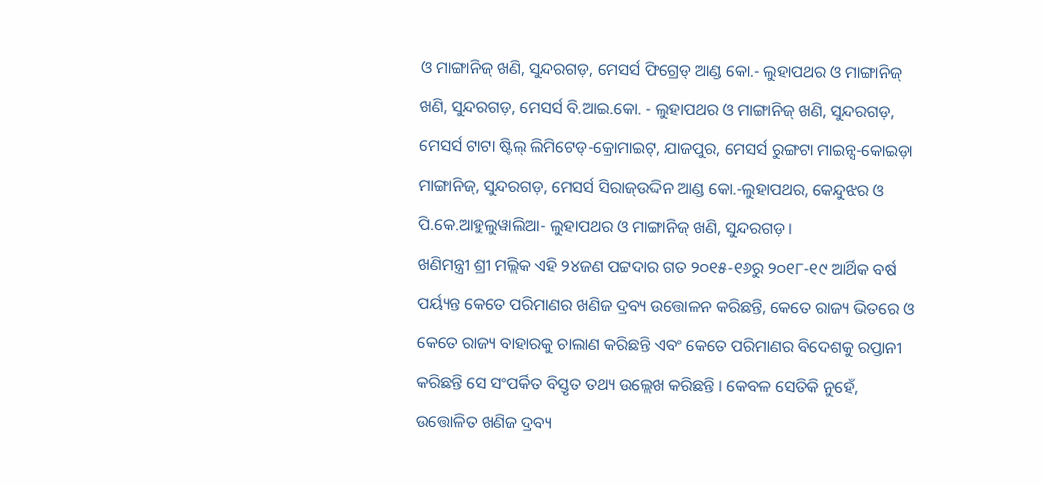ଓ ମାଙ୍ଗାନିଜ୍ ଖଣି, ସୁନ୍ଦରଗଡ଼, ମେସର୍ସ ଫିଗ୍ରେଡ୍ ଆଣ୍ଡ କୋ.- ଲୁହାପଥର ଓ ମାଙ୍ଗାନିଜ୍ ଖଣି, ସୁନ୍ଦରଗଡ଼, ମେସର୍ସ ବି.ଆଇ.କୋ. - ଲୁହାପଥର ଓ ମାଙ୍ଗାନିଜ୍ ଖଣି, ସୁନ୍ଦରଗଡ଼, ମେସର୍ସ ଟାଟା ଷ୍ଟିଲ୍ ଲିମିଟେଡ୍-କ୍ରୋମାଇଟ୍, ଯାଜପୁର, ମେସର୍ସ ରୁଙ୍ଗଟା ମାଇନ୍ସ-କୋଇଡ଼ା ମାଙ୍ଗାନିଜ୍, ସୁନ୍ଦରଗଡ଼, ମେସର୍ସ ସିରାଜ୍ଉଦ୍ଦିନ ଆଣ୍ଡ କୋ.-ଲୁହାପଥର, କେନ୍ଦୁଝର ଓ ପି.କେ.ଆହୁଲୁୱାଲିଆ- ଲୁହାପଥର ଓ ମାଙ୍ଗାନିଜ୍ ଖଣି, ସୁନ୍ଦରଗଡ଼ ।
ଖଣିମନ୍ତ୍ରୀ ଶ୍ରୀ ମଲ୍ଲିକ ଏହି ୨୪ଜଣ ପଟ୍ଟଦାର ଗତ ୨୦୧୫-୧୬ରୁ ୨୦୧୮-୧୯ ଆର୍ଥିକ ବର୍ଷ ପର୍ୟ୍ୟନ୍ତ କେତେ ପରିମାଣର ଖଣିଜ ଦ୍ରବ୍ୟ ଉତ୍ତୋଳନ କରିଛନ୍ତି, କେତେ ରାଜ୍ୟ ଭିତରେ ଓ କେତେ ରାଜ୍ୟ ବାହାରକୁ ଚାଲାଣ କରିଛନ୍ତି ଏବଂ କେତେ ପରିମାଣର ବିଦେଶକୁ ରପ୍ତାନୀ କରିଛନ୍ତି ସେ ସଂପର୍କିତ ବିସ୍ତୃତ ତଥ୍ୟ ଉଲ୍ଲେଖ କରିଛନ୍ତି । କେବଳ ସେତିକି ନୁହେଁ, ଉତ୍ତୋଳିତ ଖଣିଜ ଦ୍ରବ୍ୟ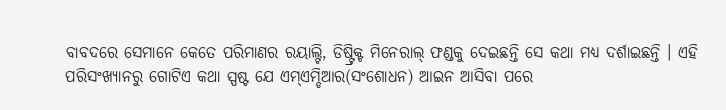ବାବଦରେ ସେମାନେ କେତେ ପରିମାଣର ରୟାଲ୍ଟି, ଡିଷ୍ଟ୍ରିକ୍ଟ ମିନେରାଲ୍ ଫଣ୍ଡକୁ ଦେଇଛନ୍ତି ସେ କଥା ମଧ୍ୟ ଦର୍ଶାଇଛନ୍ତି । ଏହି ପରିସଂଖ୍ୟାନରୁ ଗୋଟିଏ କଥା ସ୍ପଷ୍ଟ ଯେ ଏମ୍ଏମ୍ଡିଆର(ସଂଶୋଧନ) ଆଇନ ଆସିବା ପରେ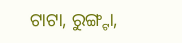ଟାଟା, ରୁଙ୍ଗ୍ଟା,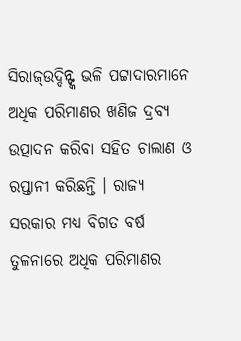ସିରାଜ୍ଉଦ୍ଦିନ୍ଙ୍କ ଭଳି ପଟ୍ଟାଦାରମାନେ ଅଧିକ ପରିମାଣର ଖଣିଜ ଦ୍ରବ୍ୟ ଉତ୍ପାଦନ କରିବା ସହିତ ଚାଲାଣ ଓ ରପ୍ତାନୀ କରିଛନ୍ତି । ରାଜ୍ୟ ସରକାର ମଧ୍ୟ ବିଗତ ବର୍ଷ ତୁଳନାରେ ଅଧିକ ପରିମାଣର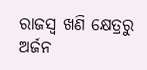ରାଜସ୍ୱ ଖଣି କ୍ଷେତ୍ରରୁ ଅର୍ଜନ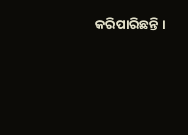କରିପାରିଛନ୍ତି ।